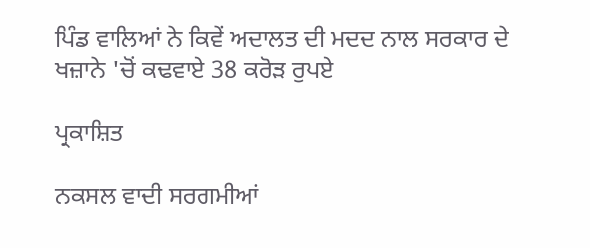ਪਿੰਡ ਵਾਲਿਆਂ ਨੇ ਕਿਵੇਂ ਅਦਾਲਤ ਦੀ ਮਦਦ ਨਾਲ ਸਰਕਾਰ ਦੇ ਖਜ਼ਾਨੇ 'ਚੋਂ ਕਢਵਾਏ 38 ਕਰੋੜ ਰੁਪਏ

ਪ੍ਰਕਾਸ਼ਿਤ

ਨਕਸਲ ਵਾਦੀ ਸਰਗਮੀਆਂ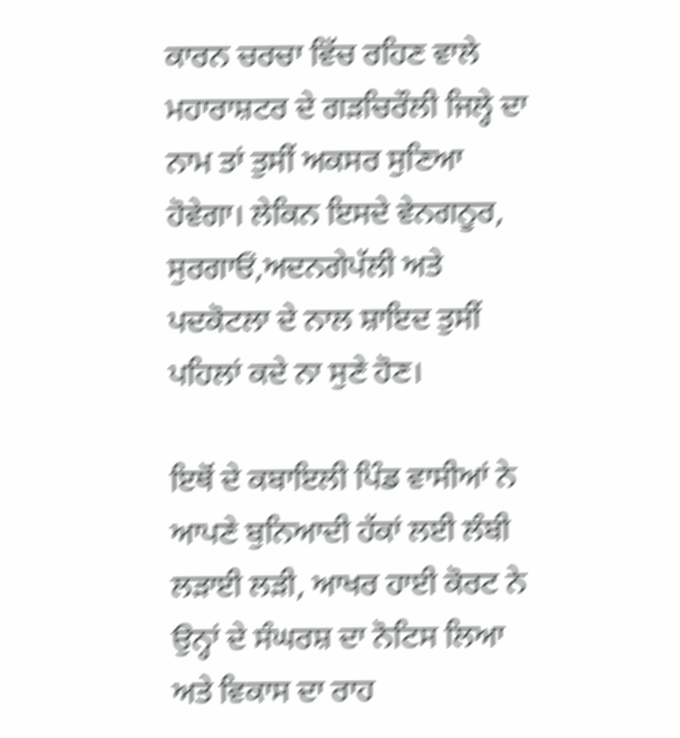ਕਾਰਨ ਚਰਚਾ ਵਿੱਚ ਰਹਿਣ ਵਾਲੇ ਮਹਾਰਾਸ਼ਟਰ ਦੇ ਗੜਚਿਰੌਲੀ ਜਿਲ੍ਹੇ ਦਾ ਨਾਮ ਤਾਂ ਤੁਸੀਂ ਅਕਸਰ ਸੁਣਿਆ ਹੋਵੇਗਾ। ਲੇਕਿਨ ਇਸਦੇ ਵੇਨਗਨੂਰ, ਸੁਰਗਾਓਂ,ਅਦਨਗੇਪੱਲੀ ਅਤੇ ਪਦਕੋਟਲਾ ਦੇ ਨਾਲ ਸ਼ਾਇਦ ਤੁਸੀਂ ਪਹਿਲਾਂ ਕਦੇ ਨਾ ਸੁਣੇ ਹੋਣ।

ਇਥੋਂ ਦੇ ਕਬਾਇਲੀ ਪਿੰਡ ਵਾਸੀਆਂ ਨੇ ਆਪਣੇ ਬੁਨਿਆਦੀ ਹੱਕਾਂ ਲਈ ਲੰਬੀ ਲੜਾਈ ਲੜੀ, ਆਖਰ ਹਾਈ ਕੋਰਟ ਨੇ ਉਨ੍ਹਾਂ ਦੇ ਸੰਘਰਸ਼ ਦਾ ਨੋਟਿਸ ਲਿਆ ਅਤੇ ਵਿਕਾਸ ਦਾ ਰਾਹ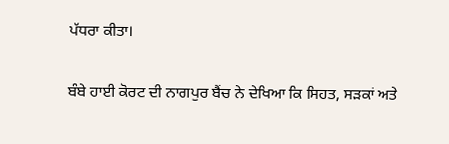ਪੱਧਰਾ ਕੀਤਾ।

ਬੰਬੇ ਹਾਈ ਕੋਰਟ ਦੀ ਨਾਗਪੁਰ ਬੈਂਚ ਨੇ ਦੇਖਿਆ ਕਿ ਸਿਹਤ, ਸੜਕਾਂ ਅਤੇ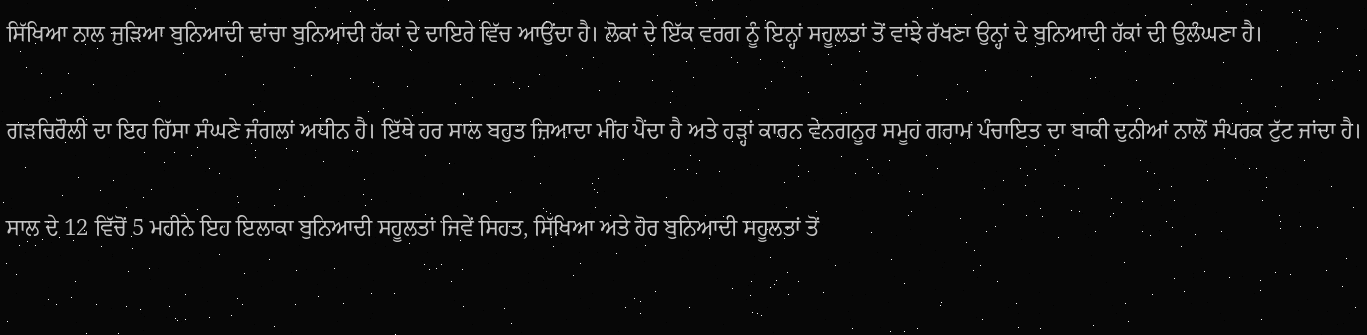ਸਿੱਖਿਆ ਨਾਲ ਜੁੜਿਆ ਬੁਨਿਆਦੀ ਢਾਂਚਾ ਬੁਨਿਆਦੀ ਹੱਕਾਂ ਦੇ ਦਾਇਰੇ ਵਿੱਚ ਆਉਂਦਾ ਹੈ। ਲੋਕਾਂ ਦੇ ਇੱਕ ਵਰਗ ਨੂੰ ਇਨ੍ਹਾਂ ਸਹੂਲਤਾਂ ਤੋਂ ਵਾਂਝੇ ਰੱਖਣਾ ਉਨ੍ਹਾਂ ਦੇ ਬੁਨਿਆਦੀ ਹੱਕਾਂ ਦੀ ਉਲੰਘਣਾ ਹੈ।

ਗੜਚਿਰੌਲੀ ਦਾ ਇਹ ਹਿੱਸਾ ਸੰਘਣੇ ਜੰਗਲਾਂ ਅਧੀਨ ਹੈ। ਇੱਥੇ ਹਰ ਸਾਲ ਬਹੁਤ ਜ਼ਿਆਦਾ ਮੀਂਹ ਪੈਂਦਾ ਹੈ ਅਤੇ ਹੜ੍ਹਾਂ ਕਾਰਨ ਵੇਨਗਨੂਰ ਸਮੂਹ ਗਰਾਮ ਪੰਚਾਇਤ ਦਾ ਬਾਕੀ ਦੁਨੀਆਂ ਨਾਲੋਂ ਸੰਪਰਕ ਟੁੱਟ ਜਾਂਦਾ ਹੈ।

ਸਾਲ ਦੇ 12 ਵਿੱਚੋਂ 5 ਮਹੀਨੇ ਇਹ ਇਲਾਕਾ ਬੁਨਿਆਦੀ ਸਹੂਲਤਾਂ ਜਿਵੇਂ ਸਿਹਤ, ਸਿੱਖਿਆ ਅਤੇ ਹੋਰ ਬੁਨਿਆਦੀ ਸਹੂਲਤਾਂ ਤੋਂ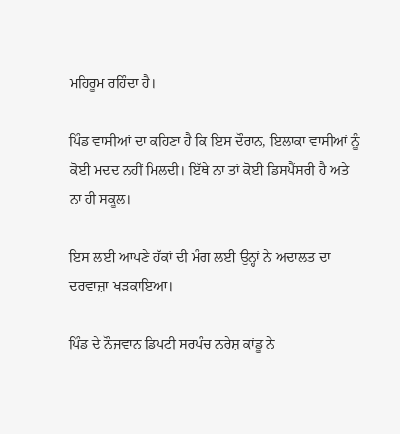ਮਹਿਰੂਮ ਰਹਿੰਦਾ ਹੈ।

ਪਿੰਡ ਵਾਸੀਆਂ ਦਾ ਕਹਿਣਾ ਹੈ ਕਿ ਇਸ ਦੌਰਾਨ, ਇਲਾਕਾ ਵਾਸੀਆਂ ਨੂੰ ਕੋਈ ਮਦਦ ਨਹੀਂ ਮਿਲਦੀ। ਇੱਥੇ ਨਾ ਤਾਂ ਕੋਈ ਡਿਸਪੈਂਸਰੀ ਹੈ ਅਤੇ ਨਾ ਹੀ ਸਕੂਲ।

ਇਸ ਲਈ ਆਪਣੇ ਹੱਕਾਂ ਦੀ ਮੰਗ ਲਈ ਉਨ੍ਹਾਂ ਨੇ ਅਦਾਲਤ ਦਾ ਦਰਵਾਜ਼ਾ ਖੜਕਾਇਆ।

ਪਿੰਡ ਦੇ ਨੌਜਵਾਨ ਡਿਪਟੀ ਸਰਪੰਚ ਨਰੇਸ਼ ਕਾਂਡੂ ਨੇ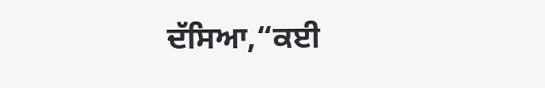ਦੱਸਿਆ,“ਕਈ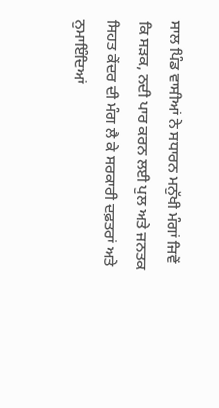ਸਾਲ ਪਿੰਡ ਵਾਸੀਆਂ ਨੇ ਸਧਾਰਨ ਮਨੁੱਖੀ ਮੰਗਾਂ ਜਿਵੇਂ ਕਿ ਸੜਕ, ਨਦੀ ਪਾਰ ਕਰਨ ਲਈ ਪੁਲ ਅਤੇ ਜਨਤਕ ਸਿਹਤ ਕੇਂਦਰ ਦੀ ਮੰਗ ਲੈ ਕੇ ਸਰਕਾਰੀ ਦਫ਼ਤਰਾਂ ਅਤੇ ਨੁਮਾਇੰਦਿਆਂ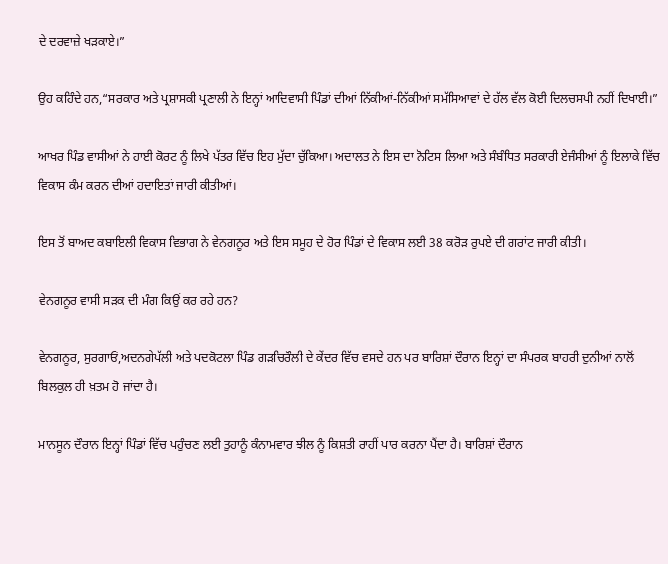ਦੇ ਦਰਵਾਜ਼ੇ ਖੜਕਾਏ।”

ਉਹ ਕਹਿੰਦੇ ਹਨ,“ਸਰਕਾਰ ਅਤੇ ਪ੍ਰਸ਼ਾਸਕੀ ਪ੍ਰਣਾਲੀ ਨੇ ਇਨ੍ਹਾਂ ਆਦਿਵਾਸੀ ਪਿੰਡਾਂ ਦੀਆਂ ਨਿੱਕੀਆਂ-ਨਿੱਕੀਆਂ ਸਮੱਸਿਆਵਾਂ ਦੇ ਹੱਲ ਵੱਲ ਕੋਈ ਦਿਲਚਸਪੀ ਨਹੀਂ ਦਿਖਾਈ।”

ਆਖਰ ਪਿੰਡ ਵਾਸੀਆਂ ਨੇ ਹਾਈ ਕੋਰਟ ਨੂੰ ਲਿਖੇ ਪੱਤਰ ਵਿੱਚ ਇਹ ਮੁੱਦਾ ਚੁੱਕਿਆ। ਅਦਾਲਤ ਨੇ ਇਸ ਦਾ ਨੋਟਿਸ ਲਿਆ ਅਤੇ ਸੰਬੰਧਿਤ ਸਰਕਾਰੀ ਏਜੰਸੀਆਂ ਨੂੰ ਇਲਾਕੇ ਵਿੱਚ ਵਿਕਾਸ ਕੰਮ ਕਰਨ ਦੀਆਂ ਹਦਾਇਤਾਂ ਜਾਰੀ ਕੀਤੀਆਂ।

ਇਸ ਤੋਂ ਬਾਅਦ ਕਬਾਇਲੀ ਵਿਕਾਸ ਵਿਭਾਗ ਨੇ ਵੇਨਗਨੂਰ ਅਤੇ ਇਸ ਸਮੂਹ ਦੇ ਹੋਰ ਪਿੰਡਾਂ ਦੇ ਵਿਕਾਸ ਲਈ 38 ਕਰੋੜ ਰੁਪਏ ਦੀ ਗਰਾਂਟ ਜਾਰੀ ਕੀਤੀ।

ਵੇਨਗਨੂਰ ਵਾਸੀ ਸੜਕ ਦੀ ਮੰਗ ਕਿਉਂ ਕਰ ਰਹੇ ਹਨ?

ਵੇਨਗਨੂਰ, ਸੁਰਗਾਓਂ,ਅਦਨਗੇਪੱਲੀ ਅਤੇ ਪਦਕੋਟਲਾ ਪਿੰਡ ਗੜਚਿਰੌਲੀ ਦੇ ਕੇਂਦਰ ਵਿੱਚ ਵਸਦੇ ਹਨ ਪਰ ਬਾਰਿਸ਼ਾਂ ਦੌਰਾਨ ਇਨ੍ਹਾਂ ਦਾ ਸੰਪਰਕ ਬਾਹਰੀ ਦੁਨੀਆਂ ਨਾਲੋਂ ਬਿਲਕੁਲ ਹੀ ਖ਼ਤਮ ਹੋ ਜਾਂਦਾ ਹੈ।

ਮਾਨਸੂਨ ਦੌਰਾਨ ਇਨ੍ਹਾਂ ਪਿੰਡਾਂ ਵਿੱਚ ਪਹੁੰਚਣ ਲਈ ਤੁਹਾਨੂੰ ਕੰਨਾਮਵਾਰ ਝੀਲ ਨੂੰ ਕਿਸ਼ਤੀ ਰਾਹੀਂ ਪਾਰ ਕਰਨਾ ਪੈਂਦਾ ਹੈ। ਬਾਰਿਸ਼ਾਂ ਦੌਰਾਨ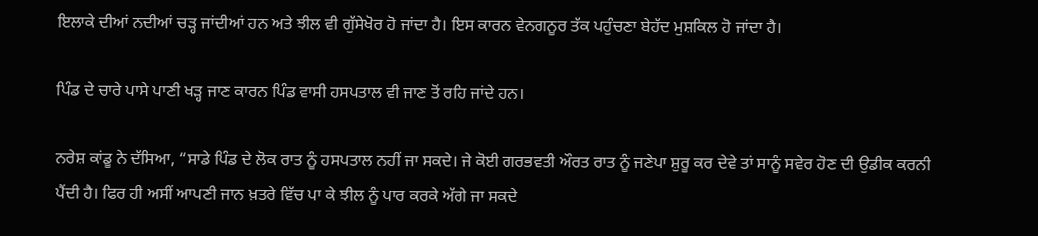ਇਲਾਕੇ ਦੀਆਂ ਨਦੀਆਂ ਚੜ੍ਹ ਜਾਂਦੀਆਂ ਹਨ ਅਤੇ ਝੀਲ ਵੀ ਗੁੱਸੇਖੋਰ ਹੋ ਜਾਂਦਾ ਹੈ। ਇਸ ਕਾਰਨ ਵੇਨਗਨੂਰ ਤੱਕ ਪਹੁੰਚਣਾ ਬੇਹੱਦ ਮੁਸ਼ਕਿਲ ਹੋ ਜਾਂਦਾ ਹੈ।

ਪਿੰਡ ਦੇ ਚਾਰੇ ਪਾਸੇ ਪਾਣੀ ਖੜ੍ਹ ਜਾਣ ਕਾਰਨ ਪਿੰਡ ਵਾਸੀ ਹਸਪਤਾਲ ਵੀ ਜਾਣ ਤੋਂ ਰਹਿ ਜਾਂਦੇ ਹਨ।

ਨਰੇਸ਼ ਕਾਂਡੂ ਨੇ ਦੱਸਿਆ, “ਸਾਡੇ ਪਿੰਡ ਦੇ ਲੋਕ ਰਾਤ ਨੂੰ ਹਸਪਤਾਲ ਨਹੀਂ ਜਾ ਸਕਦੇ। ਜੇ ਕੋਈ ਗਰਭਵਤੀ ਔਰਤ ਰਾਤ ਨੂੰ ਜਣੇਪਾ ਸ਼ੁਰੂ ਕਰ ਦੇਵੇ ਤਾਂ ਸਾਨੂੰ ਸਵੇਰ ਹੋਣ ਦੀ ਉਡੀਕ ਕਰਨੀ ਪੈਂਦੀ ਹੈ। ਫਿਰ ਹੀ ਅਸੀਂ ਆਪਣੀ ਜਾਨ ਖ਼ਤਰੇ ਵਿੱਚ ਪਾ ਕੇ ਝੀਲ ਨੂੰ ਪਾਰ ਕਰਕੇ ਅੱਗੇ ਜਾ ਸਕਦੇ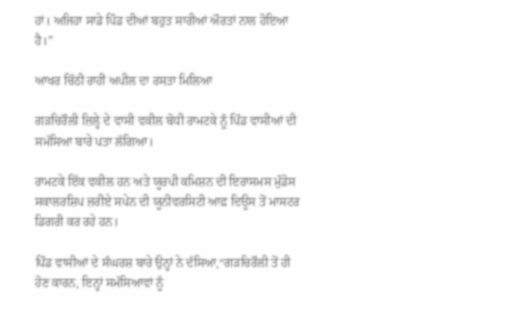ਹਾਂ। ਅਜਿਹਾ ਸਾਡੇ ਪਿੰਡ ਦੀਆਂ ਬਹੁਤ ਸਾਰੀਆਂ ਔਰਤਾਂ ਨਾਲ ਹੋਇਆ ਹੈ।”

ਆਖਰ ਚਿੱਠੀ ਰਾਹੀਂ ਅਪੀਲ ਦਾ ਰਸਤਾ ਮਿਲਿਆ

ਗੜਚਿਰੌਲੀ ਜ਼ਿਲ੍ਹੇ ਦੇ ਵਾਸੀ ਵਕੀਲ ਬੋਧੀ ਰਾਮਟਕੇ ਨੂੰ ਪਿੰਡ ਵਾਸੀਆਂ ਦੀ ਸਮੱਸਿਆ ਬਾਰੇ ਪਤਾ ਲੱਗਿਆ।

ਰਾਮਟਕੇ ਇੱਕ ਵਕੀਲ ਹਨ ਅਤੇ ਯੂਰਪੀ ਕਮਿਸ਼ਨ ਦੀ ਇਰਾਸਮਸ ਮੁੰਡੋਸ ਸਕਾਲਰਸ਼ਿਪ ਜ਼ਰੀਏ ਸਪੇਨ ਦੀ ਯੂਨੀਵਰਸਿਟੀ ਆਫ਼ ਦਿਊਸ ਤੋਂ ਮਾਸਟਰ ਡਿਗਰੀ ਕਰ ਰਹੇ ਹਨ।

ਪਿੰਡ ਵਾਸੀਆਂ ਦੇ ਸੰਘਰਸ਼ ਬਾਰੇ ਉਨ੍ਹਾਂ ਨੇ ਦੱਸਿਆ,“ਗੜਚਿਰੌਲੀ ਤੋਂ ਹੀ ਹੋਣ ਕਾਰਨ, ਇਨ੍ਹਾਂ ਸਮੱਸਿਆਵਾਂ ਨੂੰ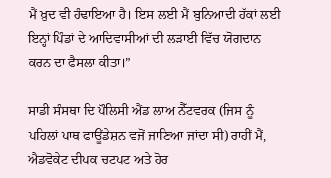ਮੈਂ ਖ਼ੁਦ ਵੀ ਹੰਢਾਇਆ ਹੈ। ਇਸ ਲਈ ਮੈਂ ਬੁਨਿਆਦੀ ਹੱਕਾਂ ਲਈ ਇਨ੍ਹਾਂ ਪਿੰਡਾਂ ਦੇ ਆਦਿਵਾਸੀਆਂ ਦੀ ਲੜਾਈ ਵਿੱਚ ਯੋਗਦਾਨ ਕਰਨ ਦਾ ਫੈਸਲਾ ਕੀਤਾ।”

ਸਾਡੀ ਸੰਸਥਾ ਦਿ ਪੌਲਿਸੀ ਐਂਡ ਲਾਅ ਨੈੱਟਵਰਕ (ਜਿਸ ਨੂੰ ਪਹਿਲਾਂ ਪਾਥ ਫਾਊਂਡੇਸ਼ਨ ਵਜੋਂ ਜਾਣਿਆ ਜਾਂਦਾ ਸੀ) ਰਾਹੀਂ ਮੈਂ, ਐਡਵੋਕੇਟ ਦੀਪਕ ਚਟਪਟ ਅਤੇ ਹੋਰ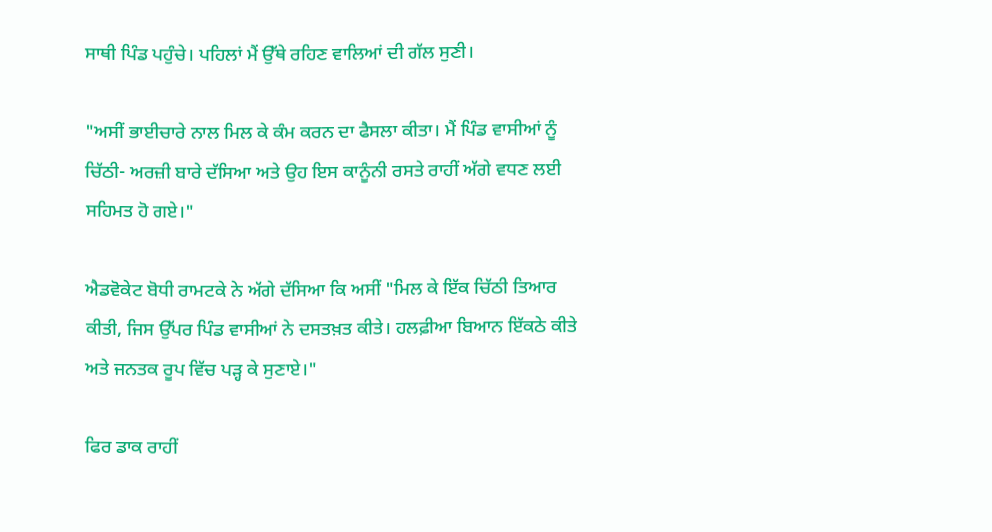ਸਾਥੀ ਪਿੰਡ ਪਹੁੰਚੇ। ਪਹਿਲਾਂ ਮੈਂ ਉੱਥੇ ਰਹਿਣ ਵਾਲਿਆਂ ਦੀ ਗੱਲ ਸੁਣੀ।

"ਅਸੀਂ ਭਾਈਚਾਰੇ ਨਾਲ ਮਿਲ ਕੇ ਕੰਮ ਕਰਨ ਦਾ ਫੈਸਲਾ ਕੀਤਾ। ਮੈਂ ਪਿੰਡ ਵਾਸੀਆਂ ਨੂੰ ਚਿੱਠੀ- ਅਰਜ਼ੀ ਬਾਰੇ ਦੱਸਿਆ ਅਤੇ ਉਹ ਇਸ ਕਾਨੂੰਨੀ ਰਸਤੇ ਰਾਹੀਂ ਅੱਗੇ ਵਧਣ ਲਈ ਸਹਿਮਤ ਹੋ ਗਏ।"

ਐਡਵੋਕੇਟ ਬੋਧੀ ਰਾਮਟਕੇ ਨੇ ਅੱਗੇ ਦੱਸਿਆ ਕਿ ਅਸੀਂ "ਮਿਲ ਕੇ ਇੱਕ ਚਿੱਠੀ ਤਿਆਰ ਕੀਤੀ, ਜਿਸ ਉੱਪਰ ਪਿੰਡ ਵਾਸੀਆਂ ਨੇ ਦਸਤਖ਼ਤ ਕੀਤੇ। ਹਲਫ਼ੀਆ ਬਿਆਨ ਇੱਕਠੇ ਕੀਤੇ ਅਤੇ ਜਨਤਕ ਰੂਪ ਵਿੱਚ ਪੜ੍ਹ ਕੇ ਸੁਣਾਏ।"

ਫਿਰ ਡਾਕ ਰਾਹੀਂ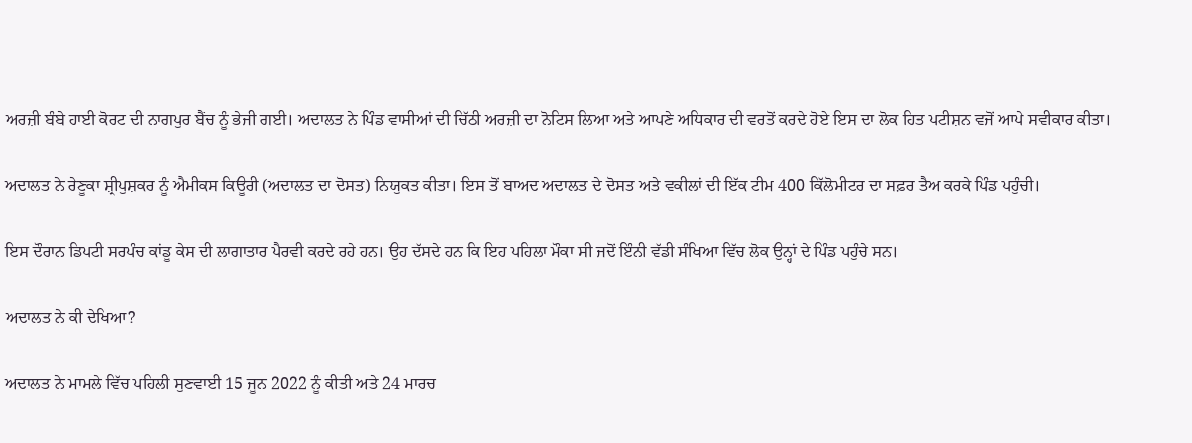ਅਰਜ਼ੀ ਬੰਬੇ ਹਾਈ ਕੋਰਟ ਦੀ ਨਾਗਪੁਰ ਬੈਂਚ ਨੂੰ ਭੇਜੀ ਗਈ। ਅਦਾਲਤ ਨੇ ਪਿੰਡ ਵਾਸੀਆਂ ਦੀ ਚਿੱਠੀ ਅਰਜ਼ੀ ਦਾ ਨੋਟਿਸ ਲਿਆ ਅਤੇ ਆਪਣੇ ਅਧਿਕਾਰ ਦੀ ਵਰਤੋਂ ਕਰਦੇ ਹੋਏ ਇਸ ਦਾ ਲੋਕ ਹਿਤ ਪਟੀਸ਼ਨ ਵਜੋਂ ਆਪੇ ਸਵੀਕਾਰ ਕੀਤਾ।

ਅਦਾਲਤ ਨੇ ਰੇਣੂਕਾ ਸ਼੍ਰੀਪੁਸ਼ਕਰ ਨੂੰ ਐਮੀਕਸ ਕਿਊਰੀ (ਅਦਾਲਤ ਦਾ ਦੋਸਤ) ਨਿਯੁਕਤ ਕੀਤਾ। ਇਸ ਤੋਂ ਬਾਅਦ ਅਦਾਲਤ ਦੇ ਦੋਸਤ ਅਤੇ ਵਕੀਲਾਂ ਦੀ ਇੱਕ ਟੀਮ 400 ਕਿੱਲੋਮੀਟਰ ਦਾ ਸਫ਼ਰ ਤੈਅ ਕਰਕੇ ਪਿੰਡ ਪਹੁੰਚੀ।

ਇਸ ਦੌਰਾਨ ਡਿਪਟੀ ਸਰਪੰਚ ਕਾਂਡੂ ਕੇਸ ਦੀ ਲਾਗਾਤਾਰ ਪੈਰਵੀ ਕਰਦੇ ਰਹੇ ਹਨ। ਉਹ ਦੱਸਦੇ ਹਨ ਕਿ ਇਹ ਪਹਿਲਾ ਮੌਕਾ ਸੀ ਜਦੋਂ ਇੰਨੀ ਵੱਡੀ ਸੰਖਿਆ ਵਿੱਚ ਲੋਕ ਉਨ੍ਹਾਂ ਦੇ ਪਿੰਡ ਪਹੁੰਚੇ ਸਨ।

ਅਦਾਲਤ ਨੇ ਕੀ ਦੇਖਿਆ?

ਅਦਾਲਤ ਨੇ ਮਾਮਲੇ ਵਿੱਚ ਪਹਿਲੀ ਸੁਣਵਾਈ 15 ਜੂਨ 2022 ਨੂੰ ਕੀਤੀ ਅਤੇ 24 ਮਾਰਚ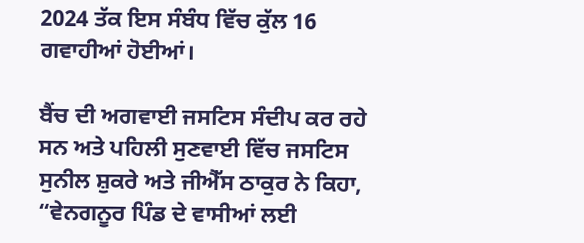2024 ਤੱਕ ਇਸ ਸੰਬੰਧ ਵਿੱਚ ਕੁੱਲ 16 ਗਵਾਹੀਆਂ ਹੋਈਆਂ।

ਬੈਂਚ ਦੀ ਅਗਵਾਈ ਜਸਟਿਸ ਸੰਦੀਪ ਕਰ ਰਹੇ ਸਨ ਅਤੇ ਪਹਿਲੀ ਸੁਣਵਾਈ ਵਿੱਚ ਜਸਟਿਸ ਸੁਨੀਲ ਸ਼ੁਕਰੇ ਅਤੇ ਜੀਐੱਸ ਠਾਕੁਰ ਨੇ ਕਿਹਾ, “ਵੇਨਗਨੂਰ ਪਿੰਡ ਦੇ ਵਾਸੀਆਂ ਲਈ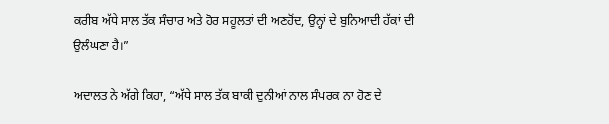ਕਰੀਬ ਅੱਧੇ ਸਾਲ ਤੱਕ ਸੰਚਾਰ ਅਤੇ ਹੋਰ ਸਹੂਲਤਾਂ ਦੀ ਅਣਹੋਂਦ, ਉਨ੍ਹਾਂ ਦੇ ਬੁਨਿਆਦੀ ਹੱਕਾਂ ਦੀ ਉਲੰਘਣਾ ਹੈ।”

ਅਦਾਲਤ ਨੇ ਅੱਗੇ ਕਿਹਾ, “ਅੱਧੇ ਸਾਲ ਤੱਕ ਬਾਕੀ ਦੁਨੀਆਂ ਨਾਲ ਸੰਪਰਕ ਨਾ ਹੋਣ ਦੇ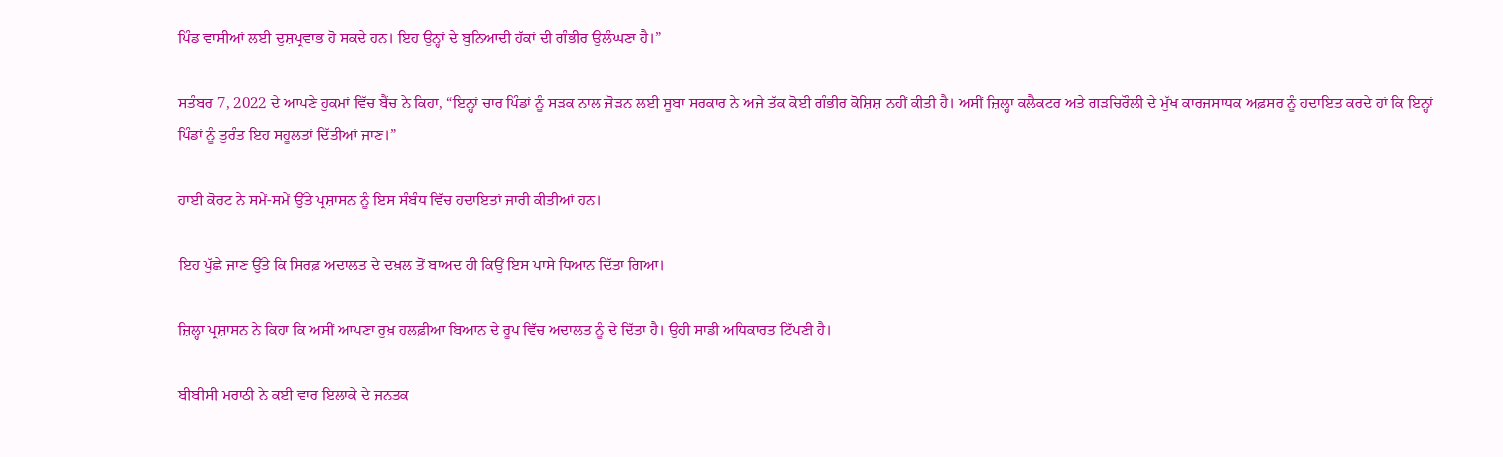ਪਿੰਡ ਵਾਸੀਆਂ ਲਈ ਦੁਸ਼ਪ੍ਰਵਾਭ ਹੋ ਸਕਦੇ ਹਨ। ਇਹ ਉਨ੍ਹਾਂ ਦੇ ਬੁਨਿਆਦੀ ਹੱਕਾਂ ਦੀ ਗੰਭੀਰ ਉਲੰਘਣਾ ਹੈ।”

ਸਤੰਬਰ 7, 2022 ਦੇ ਆਪਣੇ ਹੁਕਮਾਂ ਵਿੱਚ ਬੈਂਚ ਨੇ ਕਿਹਾ, “ਇਨ੍ਹਾਂ ਚਾਰ ਪਿੰਡਾਂ ਨੂੰ ਸੜਕ ਨਾਲ ਜੋੜਨ ਲਈ ਸੂਬਾ ਸਰਕਾਰ ਨੇ ਅਜੇ ਤੱਕ ਕੋਈ ਗੰਭੀਰ ਕੋਸ਼ਿਸ਼ ਨਹੀਂ ਕੀਤੀ ਹੈ। ਅਸੀਂ ਜ਼ਿਲ੍ਹਾ ਕਲੈਕਟਰ ਅਤੇ ਗੜਚਿਰੌਲੀ ਦੇ ਮੁੱਖ ਕਾਰਜਸਾਧਕ ਅਫ਼ਸਰ ਨੂੰ ਹਦਾਇਤ ਕਰਦੇ ਹਾਂ ਕਿ ਇਨ੍ਹਾਂ ਪਿੰਡਾਂ ਨੂੰ ਤੁਰੰਤ ਇਹ ਸਹੂਲਤਾਂ ਦਿੱਤੀਆਂ ਜਾਣ।”

ਹਾਈ ਕੋਰਟ ਨੇ ਸਮੇਂ-ਸਮੇਂ ਉੱਤੇ ਪ੍ਰਸ਼ਾਸਨ ਨੂੰ ਇਸ ਸੰਬੰਧ ਵਿੱਚ ਹਦਾਇਤਾਂ ਜਾਰੀ ਕੀਤੀਆਂ ਹਨ।

ਇਹ ਪੁੱਛੇ ਜਾਣ ਉੱਤੇ ਕਿ ਸਿਰਫ਼ ਅਦਾਲਤ ਦੇ ਦਖ਼ਲ ਤੋਂ ਬਾਅਦ ਹੀ ਕਿਉਂ ਇਸ ਪਾਸੇ ਧਿਆਨ ਦਿੱਤਾ ਗਿਆ।

ਜ਼ਿਲ੍ਹਾ ਪ੍ਰਸ਼ਾਸਨ ਨੇ ਕਿਹਾ ਕਿ ਅਸੀਂ ਆਪਣਾ ਰੁਖ਼ ਹਲਫ਼ੀਆ ਬਿਆਨ ਦੇ ਰੂਪ ਵਿੱਚ ਅਦਾਲਤ ਨੂੰ ਦੇ ਦਿੱਤਾ ਹੈ। ਉਹੀ ਸਾਡੀ ਅਧਿਕਾਰਤ ਟਿੱਪਣੀ ਹੈ।

ਬੀਬੀਸੀ ਮਰਾਠੀ ਨੇ ਕਈ ਵਾਰ ਇਲਾਕੇ ਦੇ ਜਨਤਕ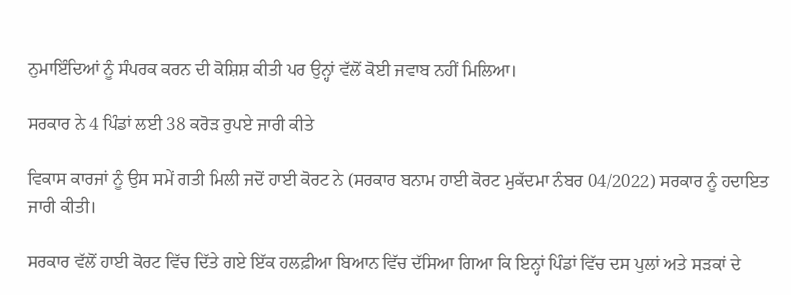ਨੁਮਾਇੰਦਿਆਂ ਨੂੰ ਸੰਪਰਕ ਕਰਨ ਦੀ ਕੋਸ਼ਿਸ਼ ਕੀਤੀ ਪਰ ਉਨ੍ਹਾਂ ਵੱਲੋਂ ਕੋਈ ਜਵਾਬ ਨਹੀਂ ਮਿਲਿਆ।

ਸਰਕਾਰ ਨੇ 4 ਪਿੰਡਾਂ ਲਈ 38 ਕਰੋੜ ਰੁਪਏ ਜਾਰੀ ਕੀਤੇ

ਵਿਕਾਸ ਕਾਰਜਾਂ ਨੂੰ ਉਸ ਸਮੇਂ ਗਤੀ ਮਿਲੀ ਜਦੋਂ ਹਾਈ ਕੋਰਟ ਨੇ (ਸਰਕਾਰ ਬਨਾਮ ਹਾਈ ਕੋਰਟ ਮੁਕੱਦਮਾ ਨੰਬਰ 04/2022) ਸਰਕਾਰ ਨੂੰ ਹਦਾਇਤ ਜਾਰੀ ਕੀਤੀ।

ਸਰਕਾਰ ਵੱਲੋਂ ਹਾਈ ਕੋਰਟ ਵਿੱਚ ਦਿੱਤੇ ਗਏ ਇੱਕ ਹਲਫ਼ੀਆ ਬਿਆਨ ਵਿੱਚ ਦੱਸਿਆ ਗਿਆ ਕਿ ਇਨ੍ਹਾਂ ਪਿੰਡਾਂ ਵਿੱਚ ਦਸ ਪੁਲਾਂ ਅਤੇ ਸੜਕਾਂ ਦੇ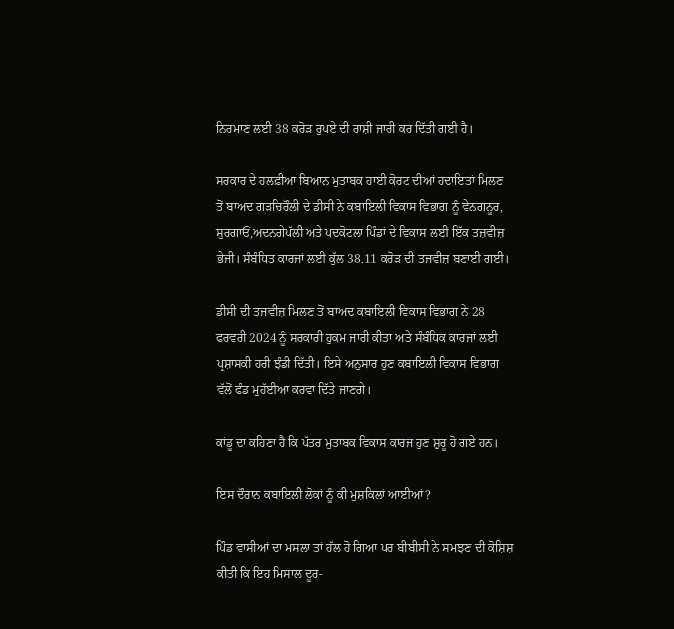ਨਿਰਮਾਣ ਲਈ 38 ਕਰੋੜ ਰੁਪਏ ਦੀ ਰਾਸ਼ੀ ਜਾਰੀ ਕਰ ਦਿੱਤੀ ਗਈ ਹੈ।

ਸਰਕਾਰ ਦੇ ਹਲਫ਼ੀਆ ਬਿਆਨ ਮੁਤਾਬਕ ਹਾਈ ਕੋਰਟ ਦੀਆਂ ਹਦਾਇਤਾਂ ਮਿਲਣ ਤੋਂ ਬਾਅਦ ਗੜਚਿਰੌਲੀ ਦੇ ਡੀਸੀ ਨੇ ਕਬਾਇਲੀ ਵਿਕਾਸ ਵਿਭਾਗ ਨੂੰ ਵੇਨਗਨੂਰ, ਸੁਰਗਾਓਂ,ਅਦਨਗੇਪੱਲੀ ਅਤੇ ਪਦਕੋਟਲਾ ਪਿੰਡਾਂ ਦੇ ਵਿਕਾਸ ਲਈ ਇੱਕ ਤਜ਼ਵੀਜ਼ ਭੇਜੀ। ਸੰਬੰਧਿਤ ਕਾਰਜਾਂ ਲਈ ਕੁੱਲ 38.11 ਕਰੋੜ ਦੀ ਤਜਵੀਜ਼ ਬਣਾਈ ਗਈ।

ਡੀਸੀ ਦੀ ਤਜਵੀਜ਼ ਮਿਲਣ ਤੋਂ ਬਾਅਦ ਕਬਾਇਲੀ ਵਿਕਾਸ ਵਿਭਾਗ ਨੇ 28 ਫਰਵਰੀ 2024 ਨੂੰ ਸਰਕਾਰੀ ਹੁਕਮ ਜਾਰੀ ਕੀਤਾ ਅਤੇ ਸੰਬੰਧਿਕ ਕਾਰਜਾਂ ਲਈ ਪ੍ਰਸ਼ਾਸਕੀ ਹਰੀ ਝੰਡੀ ਦਿੱਤੀ। ਇਸੇ ਅਨੁਸਾਰ ਹੁਣ ਕਬਾਇਲੀ ਵਿਕਾਸ ਵਿਭਾਗ ਵੱਲੋਂ ਫੰਡ ਮੁਹੱਈਆ ਕਰਵਾ ਦਿੱਤੇ ਜਾਣਗੇ।

ਕਾਂਡੂ ਦਾ ਕਹਿਣਾ ਹੈ ਕਿ ਪੱਤਰ ਮੁਤਾਬਕ ਵਿਕਾਸ ਕਾਰਜ ਹੁਣ ਸ਼ੁਰੂ ਹੋ ਗਏ ਹਨ।

ਇਸ ਦੌਰਾਨ ਕਬਾਇਲੀ ਲੋਕਾਂ ਨੂੰ ਕੀ ਮੁਸ਼ਕਿਲਾਂ ਆਈਆਂ?

ਪਿੰਡ ਵਾਸੀਆਂ ਦਾ ਮਸਲਾ ਤਾਂ ਹੱਲ ਹੋ ਗਿਆ ਪਰ ਬੀਬੀਸੀ ਨੇ ਸਮਝਣ ਦੀ ਕੋਸ਼ਿਸ਼ ਕੀਤੀ ਕਿ ਇਹ ਮਿਸਾਲ ਦੂਰ-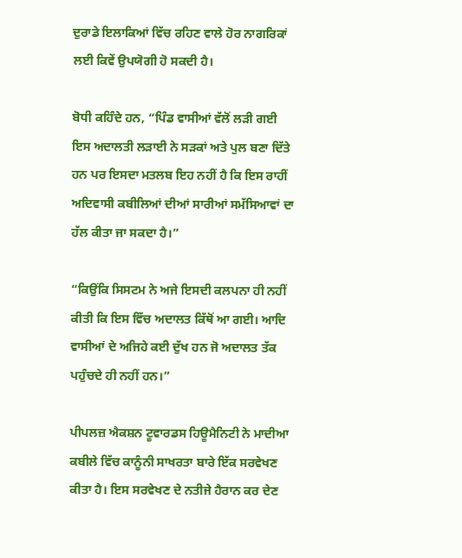ਦੁਰਾਡੇ ਇਲਾਕਿਆਂ ਵਿੱਚ ਰਹਿਣ ਵਾਲੇ ਹੋਰ ਨਾਗਰਿਕਾਂ ਲਈ ਕਿਵੇਂ ਉਪਯੋਗੀ ਹੋ ਸਕਦੀ ਹੈ।

ਬੋਧੀ ਕਹਿੰਦੇ ਹਨ, “ਪਿੰਡ ਵਾਸੀਆਂ ਵੱਲੋਂ ਲੜੀ ਗਈ ਇਸ ਅਦਾਲਤੀ ਲੜਾਈ ਨੇ ਸੜਕਾਂ ਅਤੇ ਪੁਲ ਬਣਾ ਦਿੱਤੇ ਹਨ ਪਰ ਇਸਦਾ ਮਤਲਬ ਇਹ ਨਹੀਂ ਹੈ ਕਿ ਇਸ ਰਾਹੀਂ ਅਦਿਵਾਸੀ ਕਬੀਲਿਆਂ ਦੀਆਂ ਸਾਰੀਆਂ ਸਮੱਸਿਆਵਾਂ ਦਾ ਹੱਲ ਕੀਤਾ ਜਾ ਸਕਦਾ ਹੈ।”

“ਕਿਉਂਕਿ ਸਿਸਟਮ ਨੇ ਅਜੇ ਇਸਦੀ ਕਲਪਨਾ ਹੀ ਨਹੀਂ ਕੀਤੀ ਕਿ ਇਸ ਵਿੱਚ ਅਦਾਲਤ ਕਿੱਥੋਂ ਆ ਗਈ। ਆਦਿ ਵਾਸੀਆਂ ਦੇ ਅਜਿਹੇ ਕਈ ਦੁੱਖ ਹਨ ਜੋ ਅਦਾਲਤ ਤੱਕ ਪਹੁੰਚਦੇ ਹੀ ਨਹੀਂ ਹਨ।”

ਪੀਪਲਜ਼ ਐਕਸ਼ਨ ਟੂਵਾਰਡਸ ਹਿਊਮੈਨਿਟੀ ਨੇ ਮਾਦੀਆ ਕਬੀਲੇ ਵਿੱਚ ਕਾਨੂੰਨੀ ਸਾਖਰਤਾ ਬਾਰੇ ਇੱਕ ਸਰਵੇਖਣ ਕੀਤਾ ਹੈ। ਇਸ ਸਰਵੇਖਣ ਦੇ ਨਤੀਜੇ ਹੈਰਾਨ ਕਰ ਦੇਣ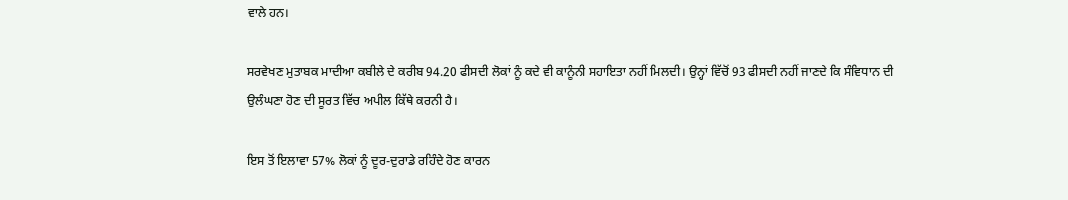ਵਾਲੇ ਹਨ।

ਸਰਵੇਖਣ ਮੁਤਾਬਕ ਮਾਦੀਆ ਕਬੀਲੇ ਦੇ ਕਰੀਬ 94.20 ਫੀਸਦੀ ਲੋਕਾਂ ਨੂੰ ਕਦੇ ਵੀ ਕਾਨੂੰਨੀ ਸਹਾਇਤਾ ਨਹੀਂ ਮਿਲਦੀ। ਉਨ੍ਹਾਂ ਵਿੱਚੋਂ 93 ਫੀਸਦੀ ਨਹੀਂ ਜਾਣਦੇ ਕਿ ਸੰਵਿਧਾਨ ਦੀ ਉਲੰਘਣਾ ਹੋਣ ਦੀ ਸੂਰਤ ਵਿੱਚ ਅਪੀਲ ਕਿੱਥੇ ਕਰਨੀ ਹੈ।

ਇਸ ਤੋਂ ਇਲਾਵਾ 57% ਲੋਕਾਂ ਨੂੰ ਦੂਰ-ਦੁਰਾਡੇ ਰਹਿੰਦੇ ਹੋਣ ਕਾਰਨ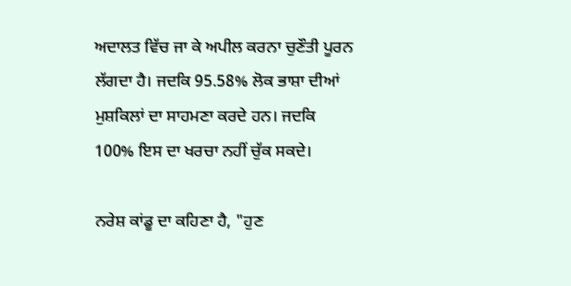ਅਦਾਲਤ ਵਿੱਚ ਜਾ ਕੇ ਅਪੀਲ ਕਰਨਾ ਚੁਣੌਤੀ ਪੂਰਨ ਲੱਗਦਾ ਹੈ। ਜਦਕਿ 95.58% ਲੋਕ ਭਾਸ਼ਾ ਦੀਆਂ ਮੁਸ਼ਕਿਲਾਂ ਦਾ ਸਾਹਮਣਾ ਕਰਦੇ ਹਨ। ਜਦਕਿ 100% ਇਸ ਦਾ ਖਰਚਾ ਨਹੀਂ ਚੁੱਕ ਸਕਦੇ।

ਨਰੇਸ਼ ਕਾਂਡੂ ਦਾ ਕਹਿਣਾ ਹੈ, "ਹੁਣ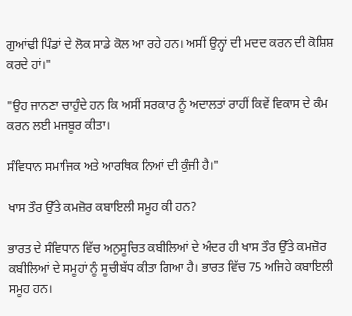ਗੁਆਂਢੀ ਪਿੰਡਾਂ ਦੇ ਲੋਕ ਸਾਡੇ ਕੋਲ ਆ ਰਹੇ ਹਨ। ਅਸੀਂ ਉਨ੍ਹਾਂ ਦੀ ਮਦਦ ਕਰਨ ਦੀ ਕੋਸ਼ਿਸ਼ ਕਰਦੇ ਹਾਂ।"

"ਉਹ ਜਾਨਣਾ ਚਾਹੁੰਦੇ ਹਨ ਕਿ ਅਸੀਂ ਸਰਕਾਰ ਨੂੰ ਅਦਾਲਤਾਂ ਰਾਹੀਂ ਕਿਵੇਂ ਵਿਕਾਸ ਦੇ ਕੰਮ ਕਰਨ ਲਈ ਮਜਬੂਰ ਕੀਤਾ।

ਸੰਵਿਧਾਨ ਸਮਾਜਿਕ ਅਤੇ ਆਰਥਿਕ ਨਿਆਂ ਦੀ ਕੁੰਜੀ ਹੈ।"

ਖਾਸ ਤੌਰ ਉੱਤੇ ਕਮਜ਼ੋਰ ਕਬਾਇਲੀ ਸਮੂਹ ਕੀ ਹਨ?

ਭਾਰਤ ਦੇ ਸੰਵਿਧਾਨ ਵਿੱਚ ਅਨੁਸੂਚਿਤ ਕਬੀਲਿਆਂ ਦੇ ਅੰਦਰ ਹੀ ਖਾਸ ਤੌਰ ਉੱਤੇ ਕਮਜ਼ੋਰ ਕਬੀਲਿਆਂ ਦੇ ਸਮੂਹਾਂ ਨੂੰ ਸੂਚੀਬੱਧ ਕੀਤਾ ਗਿਆ ਹੈ। ਭਾਰਤ ਵਿੱਚ 75 ਅਜਿਹੇ ਕਬਾਇਲੀ ਸਮੂਹ ਹਨ।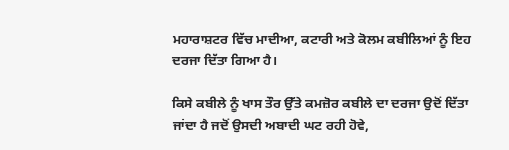ਮਹਾਰਾਸ਼ਟਰ ਵਿੱਚ ਮਾਦੀਆ, ਕਟਾਰੀ ਅਤੇ ਕੋਲਮ ਕਬੀਲਿਆਂ ਨੂੰ ਇਹ ਦਰਜਾ ਦਿੱਤਾ ਗਿਆ ਹੈ।

ਕਿਸੇ ਕਬੀਲੇ ਨੂੰ ਖਾਸ ਤੌਰ ਉੱਤੇ ਕਮਜ਼ੋਰ ਕਬੀਲੇ ਦਾ ਦਰਜਾ ਉਦੋਂ ਦਿੱਤਾ ਜਾਂਦਾ ਹੈ ਜਦੋਂ ਉਸਦੀ ਅਬਾਦੀ ਘਟ ਰਹੀ ਹੋਵੇ,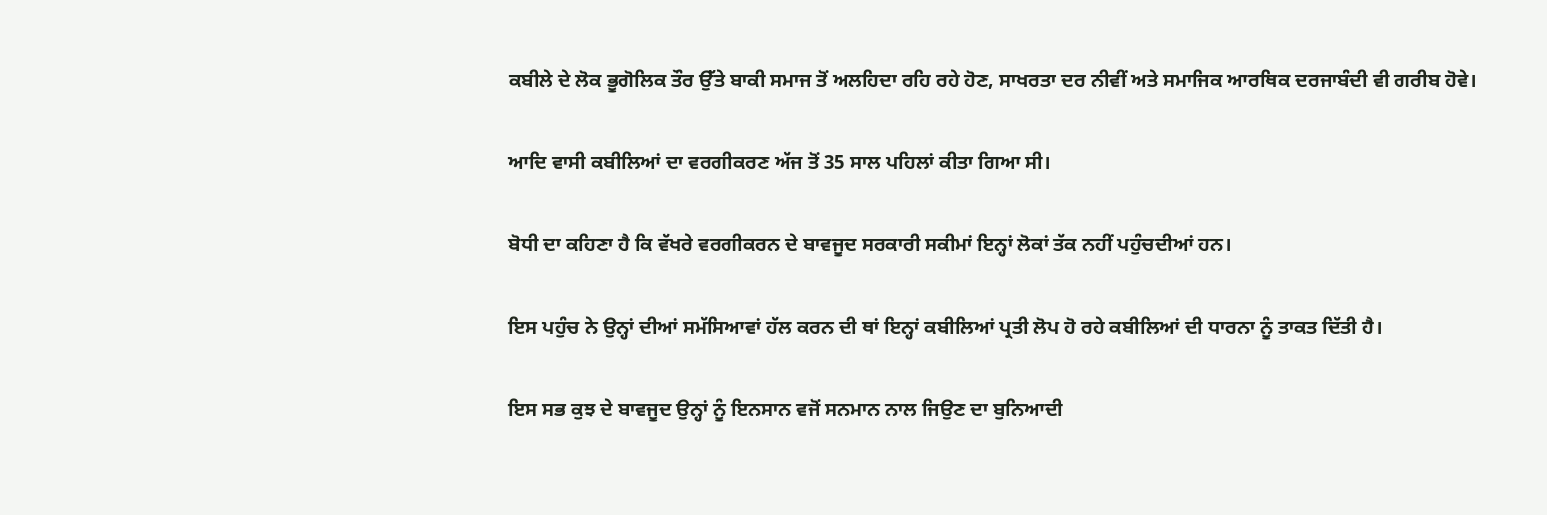ਕਬੀਲੇ ਦੇ ਲੋਕ ਭੂਗੋਲਿਕ ਤੌਰ ਉੱਤੇ ਬਾਕੀ ਸਮਾਜ ਤੋਂ ਅਲਹਿਦਾ ਰਹਿ ਰਹੇ ਹੋਣ, ਸਾਖਰਤਾ ਦਰ ਨੀਵੀਂ ਅਤੇ ਸਮਾਜਿਕ ਆਰਥਿਕ ਦਰਜਾਬੰਦੀ ਵੀ ਗਰੀਬ ਹੋਵੇ।

ਆਦਿ ਵਾਸੀ ਕਬੀਲਿਆਂ ਦਾ ਵਰਗੀਕਰਣ ਅੱਜ ਤੋਂ 35 ਸਾਲ ਪਹਿਲਾਂ ਕੀਤਾ ਗਿਆ ਸੀ।

ਬੋਧੀ ਦਾ ਕਹਿਣਾ ਹੈ ਕਿ ਵੱਖਰੇ ਵਰਗੀਕਰਨ ਦੇ ਬਾਵਜੂਦ ਸਰਕਾਰੀ ਸਕੀਮਾਂ ਇਨ੍ਹਾਂ ਲੋਕਾਂ ਤੱਕ ਨਹੀਂ ਪਹੁੰਚਦੀਆਂ ਹਨ।

ਇਸ ਪਹੁੰਚ ਨੇ ਉਨ੍ਹਾਂ ਦੀਆਂ ਸਮੱਸਿਆਵਾਂ ਹੱਲ ਕਰਨ ਦੀ ਥਾਂ ਇਨ੍ਹਾਂ ਕਬੀਲਿਆਂ ਪ੍ਰਤੀ ਲੋਪ ਹੋ ਰਹੇ ਕਬੀਲਿਆਂ ਦੀ ਧਾਰਨਾ ਨੂੰ ਤਾਕਤ ਦਿੱਤੀ ਹੈ।

ਇਸ ਸਭ ਕੁਝ ਦੇ ਬਾਵਜੂਦ ਉਨ੍ਹਾਂ ਨੂੰ ਇਨਸਾਨ ਵਜੋਂ ਸਨਮਾਨ ਨਾਲ ਜਿਉਣ ਦਾ ਬੁਨਿਆਦੀ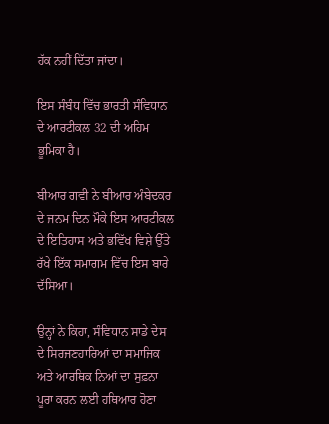ਹੱਕ ਨਹੀਂ ਦਿੱਤਾ ਜਾਂਦਾ।

ਇਸ ਸੰਬੰਧ ਵਿੱਚ ਭਾਰਤੀ ਸੰਵਿਧਾਨ ਦੇ ਆਰਟੀਕਲ 32 ਦੀ ਅਹਿਮ ਭੂਮਿਕਾ ਹੈ।

ਬੀਆਰ ਗਵੀ ਨੇ ਬੀਆਰ ਅੰਬੇਦਕਰ ਦੇ ਜਨਮ ਦਿਨ ਮੌਕੇ ਇਸ ਆਰਟੀਕਲ ਦੇ ਇਤਿਹਾਸ ਅਤੇ ਭਵਿੱਖ ਵਿਸ਼ੇ ਉੱਤੇ ਰੱਖੇ ਇੱਕ ਸਮਾਗਮ ਵਿੱਚ ਇਸ ਬਾਰੇ ਦੱਸਿਆ।

ਉਨ੍ਹਾਂ ਨੇ ਕਿਹਾ, ਸੰਵਿਧਾਨ ਸਾਡੇ ਦੇਸ ਦੇ ਸਿਰਜਣਹਾਰਿਆਂ ਦਾ ਸਮਾਜਿਕ ਅਤੇ ਆਰਥਿਕ ਨਿਆਂ ਦਾ ਸੁਫ਼ਨਾ ਪੂਰਾ ਕਰਨ ਲਈ ਹਥਿਆਰ ਹੋਣਾ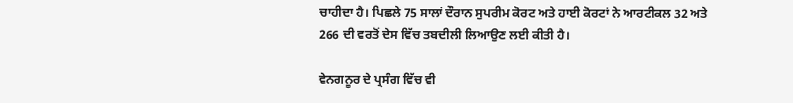ਚਾਹੀਦਾ ਹੈ। ਪਿਛਲੇ 75 ਸਾਲਾਂ ਦੌਰਾਨ ਸੁਪਰੀਮ ਕੋਰਟ ਅਤੇ ਹਾਈ ਕੋਰਟਾਂ ਨੇ ਆਰਟੀਕਲ 32 ਅਤੇ 266 ਦੀ ਵਰਤੋਂ ਦੇਸ ਵਿੱਚ ਤਬਦੀਲੀ ਲਿਆਉਣ ਲਈ ਕੀਤੀ ਹੈ।

ਵੇਨਗਨੂਰ ਦੇ ਪ੍ਰਸੰਗ ਵਿੱਚ ਵੀ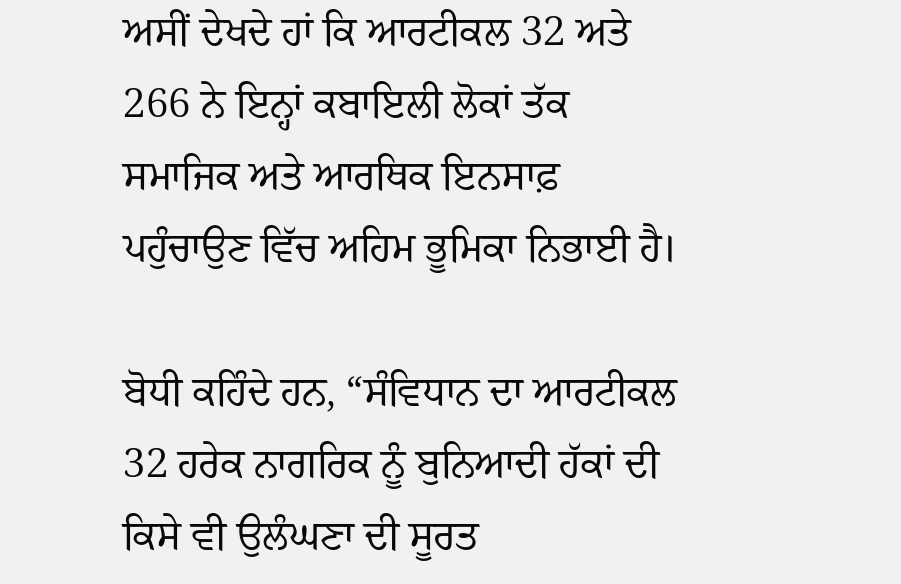ਅਸੀਂ ਦੇਖਦੇ ਹਾਂ ਕਿ ਆਰਟੀਕਲ 32 ਅਤੇ 266 ਨੇ ਇਨ੍ਹਾਂ ਕਬਾਇਲੀ ਲੋਕਾਂ ਤੱਕ ਸਮਾਜਿਕ ਅਤੇ ਆਰਥਿਕ ਇਨਸਾਫ਼ ਪਹੁੰਚਾਉਣ ਵਿੱਚ ਅਹਿਮ ਭੂਮਿਕਾ ਨਿਭਾਈ ਹੈ।

ਬੋਧੀ ਕਹਿੰਦੇ ਹਨ, “ਸੰਵਿਧਾਨ ਦਾ ਆਰਟੀਕਲ 32 ਹਰੇਕ ਨਾਗਰਿਕ ਨੂੰ ਬੁਨਿਆਦੀ ਹੱਕਾਂ ਦੀ ਕਿਸੇ ਵੀ ਉਲੰਘਣਾ ਦੀ ਸੂਰਤ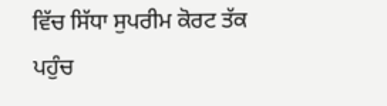ਵਿੱਚ ਸਿੱਧਾ ਸੁਪਰੀਮ ਕੋਰਟ ਤੱਕ ਪਹੁੰਚ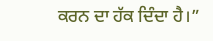ਕਰਨ ਦਾ ਹੱਕ ਦਿੰਦਾ ਹੈ।”